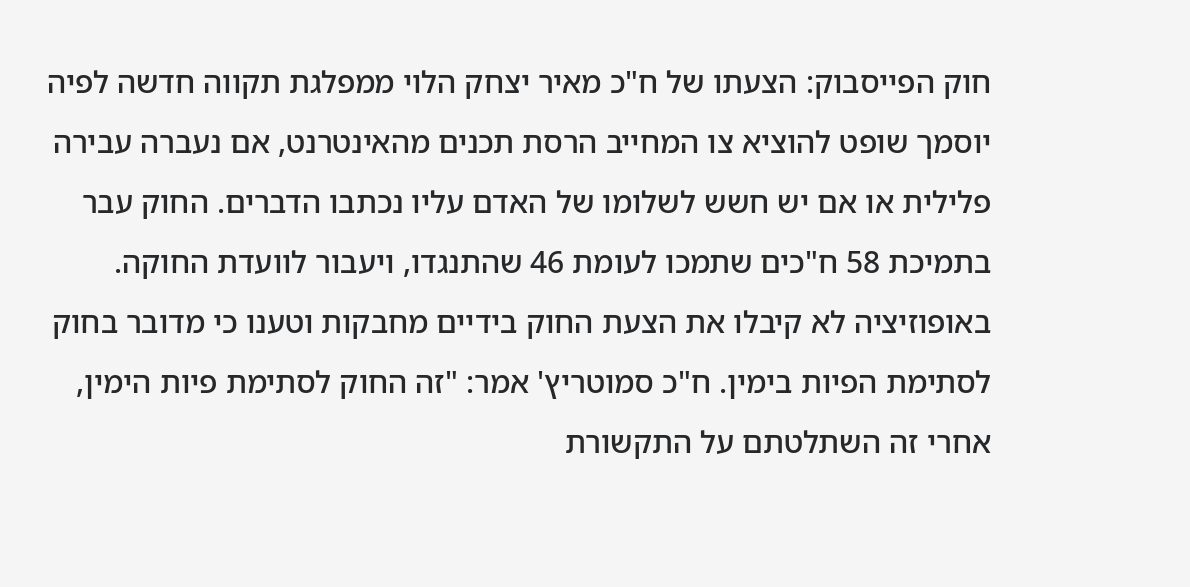חוק הפייסבוק: הצעתו של ח"כ מאיר יצחק הלוי ממפלגת תקווה חדשה לפיה יוסמך שופט להוציא צו המחייב הרסת תכנים מהאינטרנט, אם נעברה עבירה פלילית או אם יש חשש לשלומו של האדם עליו נכתבו הדברים. החוק עבר בתמיכת 58 ח"כים שתמכו לעומת 46 שהתנגדו, ויעבור לוועדת החוקה.
באופוזיציה לא קיבלו את הצעת החוק בידיים מחבקות וטענו כי מדובר בחוק לסתימת הפיות בימין. ח"כ סמוטריץ' אמר: "זה החוק לסתימת פיות הימין, אחרי זה השתלטתם על התקשורת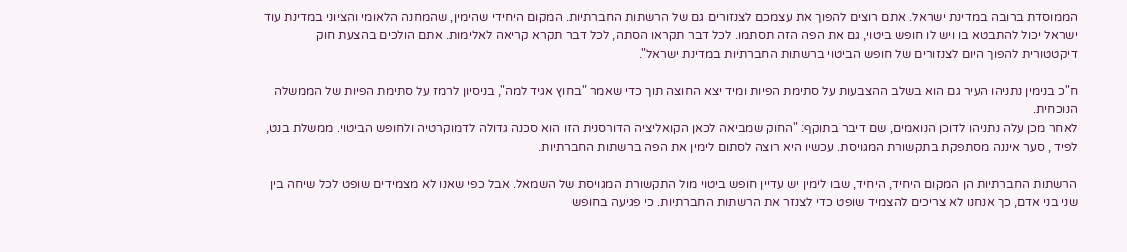הממוסדת ברובה במדינת ישראל. אתם רוצים להפוך את עצמכם לצנזורים גם של הרשתות החברתיות. המקום היחידי שהימין, שהמחנה הלאומי והציוני במדינת עוד ישראל יכול להתבטא בו ויש לו חופש ביטוי, גם את הפה הזה תסתמו. לכל דבר תקראו הסתה, לכל דבר תקרא קריאה לאלימות. אתם הולכים בהצעת חוק דיקטטורית להפוך היום לצנזורים של חופש הביטוי ברשתות החברתיות במדינת ישראל".

ח"כ בנימין נתניהו העיר גם הוא בשלב ההצבעות על סתימת הפיות ומיד יצא החוצה תוך כדי שאמר "בחוץ אגיד למה", בניסיון לרמז על סתימת הפיות של הממשלה הנוכחית.
לאחר מכן עלה נתניהו לדוכן הנואמים, שם דיבר בתוקף: "החוק שמביאה לכאן הקואליציה הדורסנית הזו הוא סכנה גדולה לדמוקרטיה ולחופש הביטוי. ממשלת בנט, לפיד , סער איננה מסתפקת בתקשורת המגויסת. עכשיו היא רוצה לסתום לימין את הפה ברשתות החברתיות.

הרשתות החברתיות הן המקום היחיד, היחיד, שבו לימין יש עדיין חופש ביטוי מול התקשורת המגויסת של השמאל. אבל כפי שאנו לא מצמידים שופט לכל שיחה בין שני בני אדם, כך אנחנו לא צריכים להצמיד שופט כדי לצנזר את הרשתות החברתיות. כי פגיעה בחופש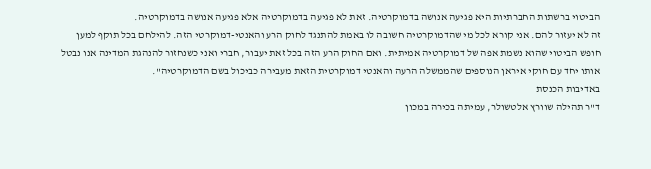הביטוי ברשתות החברתיות היא פגיעה אנושה בדמוקרטיה. זאת לא פגיעה בדמוקרטיה אלא פגיעה אנושה בדמוקרטיה.
זה לא יעזור להם. אני קורא לכל מי שהדמוקרטיה חשובה לו באמת להתנגד לחוק הרע והאנטי-דמוקרטי הזה. להילחם בכל תוקף למען חופש הביטוי שהוא נשמת אפה של דמוקרטיה אמיתית. ואם החוק הרע הזה בכל זאת יעבור, חברי ואני כשנחזור להנהגת המדינה אנו נבטל אותו יחד עם חוקי איראן הנוספים שהממשלה הרעה והאנטי דמוקרטית הזאת מעבירה כביכול בשם הדמוקרטיה".
באדיבות הכנסת
ד"ר תהילה שוורץ אלטשולר, עמיתה בכירה במכון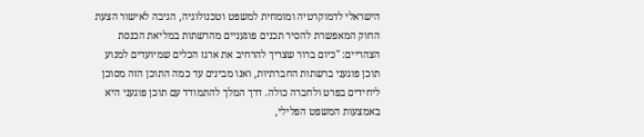הישראלי לדמוקרטיה ומומחית למשפט וטכנולוגיה, הגיבה לאישור הצעת החוק המאפשרת להסיר תכנים פוגעניים מהרשתות במליאת הכנסת הצהריים: "כיום ברור שצריך להרחיב את ארגז הכלים שמיועדים למנוע תוכן פוגעני ברשתות החברתיות, ואנו מבינים עד כמה התוכן הזה מסוכן ליחידים בפרט ולחברה כולה. דרך המלך להתמודד עם תוכן פוגעני היא באמצעות המשפט הפלילי,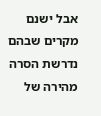אבל ישנם מקרים שבהם נדרשת הסרה מהירה של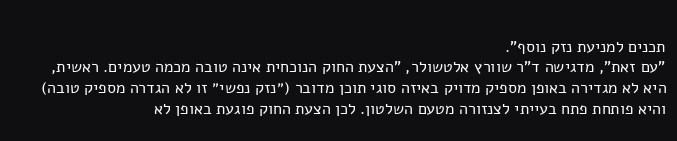תכנים למניעת נזק נוסף".
"עם זאת", מדגישה ד"ר שוורץ אלטשולר, "הצעת החוק הנוכחית אינה טובה מכמה טעמים. ראשית, היא לא מגדירה באופן מספיק מדויק באיזה סוגי תוכן מדובר (״נזק נפשי״ זו לא הגדרה מספיק טובה) והיא פותחת פתח בעייתי לצנזורה מטעם השלטון. לכן הצעת החוק פוגעת באופן לא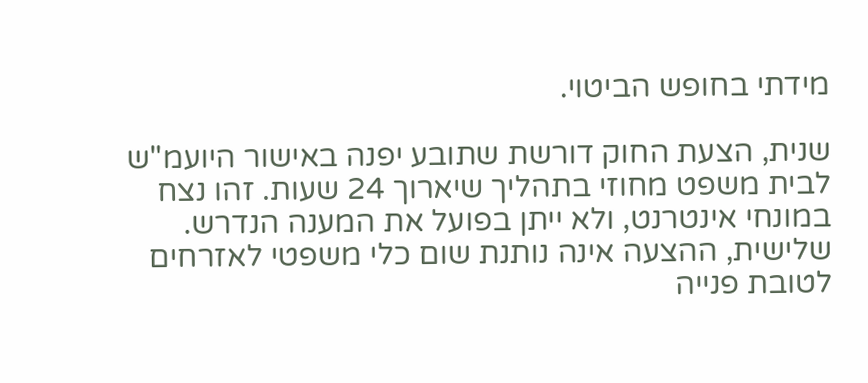מידתי בחופש הביטוי.

שנית, הצעת החוק דורשת שתובע יפנה באישור היועמ"ש לבית משפט מחוזי בתהליך שיארוך 24 שעות. זהו נצח במונחי אינטרנט, ולא ייתן בפועל את המענה הנדרש.
שלישית, ההצעה אינה נותנת שום כלי משפטי לאזרחים לטובת פנייה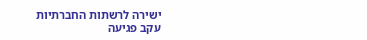ישירה לרשתות החברתיות עקב פגיעה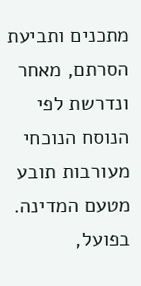מתכנים ותביעת הסרתם, מאחר ונדרשת לפי הנוסח הנוכחי מעורבות תובע מטעם המדינה. בפועל,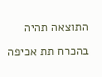התוצאה תהיה בהכרח תת אכיפה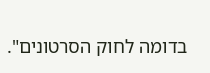בדומה לחוק הסרטונים".